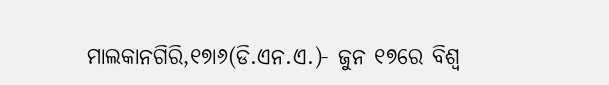ମାଲକାନଗିରି,୧୭ା୬(ଡି.ଏନ.ଏ.)- ଜୁନ ୧୭ରେ ବିଶ୍ୱ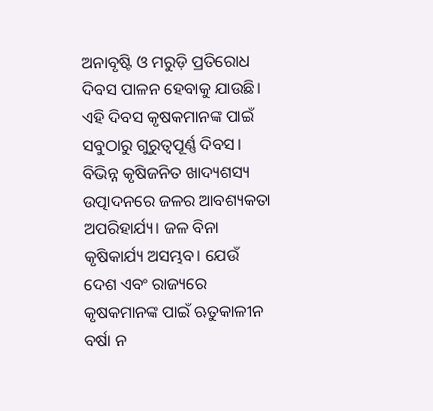ଅନାବୃଷ୍ଟି ଓ ମରୁଡ଼ି ପ୍ରତିରୋଧ ଦିବସ ପାଳନ ହେବାକୁ ଯାଉଛି। ଏହି ଦିବସ କୃଷକମାନଙ୍କ ପାଇଁ ସବୁଠାରୁ ଗୁରୁତ୍ୱପୂର୍ଣ୍ଣ ଦିବସ। ବିଭିନ୍ନ କୃଷିଜନିତ ଖାଦ୍ୟଶସ୍ୟ ଉତ୍ପାଦନରେ ଜଳର ଆବଶ୍ୟକତା ଅପରିହାର୍ଯ୍ୟ। ଜଳ ବିନା କୃଷିକାର୍ଯ୍ୟ ଅସମ୍ଭବ। ଯେଉଁ ଦେଶ ଏବଂ ରାଜ୍ୟରେ କୃଷକମାନଙ୍କ ପାଇଁ ଋତୁକାଳୀନ ବର୍ଷା ନ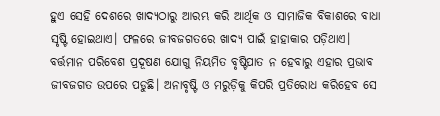ହୁଏ ସେହି ଦେଶରେ ଖାଦ୍ୟଠାରୁ ଆରମ୍ଭ କରି ଆର୍ଥିକ ଓ ସାମାଜିକ ବିକାଶରେ ବାଧା ସୃଷ୍ଟି ହୋଇଥାଏ। ଫଳରେ ଜୀବଜଗତରେ ଖାଦ୍ୟ ପାଇଁ ହାହାକାର ପଡ଼ିଥାଏ। ବର୍ତ୍ତମାନ ପରିବେଶ ପ୍ରଦୂଷଣ ଯୋଗୁ ନିୟମିତ ବୃଷ୍ଟିପାତ ନ ହେବାରୁ ଏହାର ପ୍ରଭାବ ଜୀବଜଗତ ଉପରେ ପଡୁଛି। ଅନାବୃଷ୍ଟି ଓ ମରୁଡ଼ିକୁ କିପରି ପ୍ରତିରୋଧ କରିହେବ ସେ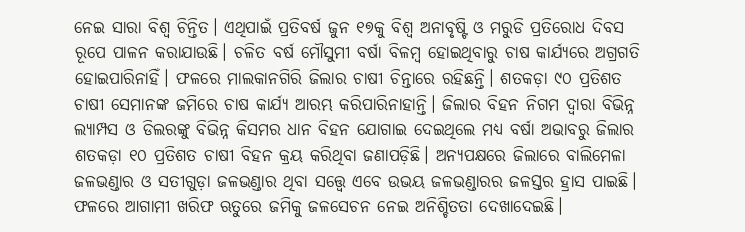ନେଇ ସାରା ବିଶ୍ୱ ଚିନ୍ତିତ। ଏଥିପାଇଁ ପ୍ରତିବର୍ଷ ଜୁନ ୧୭କୁ ବିଶ୍ୱ ଅନାବୃଷ୍ଟି ଓ ମରୁଡି ପ୍ରତିରୋଧ ଦିବସ ରୂପେ ପାଳନ କରାଯାଉଛି। ଚଳିତ ବର୍ଷ ମୌସୁମୀ ବର୍ଷା ବିଳମ୍ବ ହୋଇଥିବାରୁ ଚାଷ କାର୍ଯ୍ୟରେ ଅଗ୍ରଗତି ହୋଇପାରିନାହିଁ। ଫଳରେ ମାଲକାନଗିରି ଜିଲାର ଚାଷୀ ଚିନ୍ତାରେ ରହିଛନ୍ତି। ଶତକଡ଼ା ୯୦ ପ୍ରତିଶତ ଚାଷୀ ସେମାନଙ୍କ ଜମିରେ ଚାଷ କାର୍ଯ୍ୟ ଆରମ୍ଭ କରିପାରିନାହାନ୍ତି। ଜିଲାର ବିହନ ନିଗମ ଦ୍ୱାରା ବିଭିନ୍ନ ଲ୍ୟାମ୍ପସ ଓ ଡିଲରଙ୍କୁ ବିଭିନ୍ନ କିସମର ଧାନ ବିହନ ଯୋଗାଇ ଦେଇଥିଲେ ମଧ୍ୟ ବର୍ଷା ଅଭାବରୁ ଜିଲାର ଶତକଡ଼ା ୧୦ ପ୍ରତିଶତ ଚାଷୀ ବିହନ କ୍ରୟ କରିଥିବା ଜଣାପଡ଼ିଛି। ଅନ୍ୟପକ୍ଷରେ ଜିଲାରେ ବାଲିମେଳା ଜଳଭଣ୍ଡାର ଓ ସତୀଗୁଡ଼ା ଜଳଭଣ୍ଡାର ଥିବା ସତ୍ତ୍ୱେ ଏବେ ଉଭୟ ଜଳଭଣ୍ଡାରର ଜଳସ୍ତର ହ୍ରାସ ପାଇଛି। ଫଳରେ ଆଗାମୀ ଖରିଫ ଋତୁରେ ଜମିକୁ ଜଳସେଚନ ନେଇ ଅନିଶ୍ଚିତତା ଦେଖାଦେଇଛି।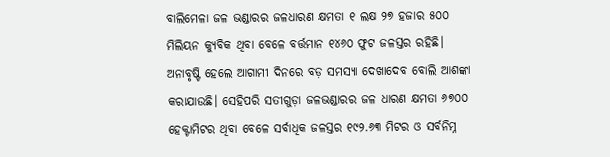ବାଲିମେଳା ଜଳ ଭଣ୍ଡାରର ଜଳଧାରଣ କ୍ଷମତା ୧ ଲକ୍ଷ ୨୭ ହଜାର ୫୦୦ ମିଲିୟନ କ୍ୟୁବିକ ଥିବା ବେଳେ ବର୍ତ୍ତମାନ ୧୪୬୦ ଫୁଟ ଜଳସ୍ତର ରହିଛି। ଅନାବୃଷ୍ଟି ହେଲେ ଆଗାମୀ ଦିନରେ ବଡ଼ ସମସ୍ୟା ଦେଖାଦେବ ବୋଲି ଆଶଙ୍କା କରାଯାଉଛି। ସେହିପରି ସତୀଗୁଡ଼ା ଜଳଭଣ୍ଡାରର ଜଳ ଧାରଣ କ୍ଷମତା ୬୭୦୦ ହେକ୍ଟାମିଟର ଥିବା ବେଳେ ସର୍ବାଧିକ ଜଳସ୍ତର ୧୯୨.୬୩ ମିଟର ଓ ସର୍ବନିମ୍ନ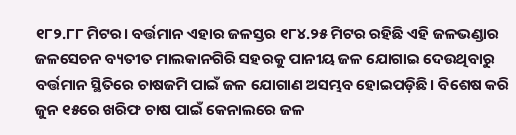୧୮୨.୮୮ ମିଟର। ବର୍ତ୍ତମାନ ଏହାର ଜଳସ୍ତର ୧୮୪.୨୫ ମିଟର ରହିଛି ଏହି ଜଳଭଣ୍ଡାର ଜଳସେଚନ ବ୍ୟତୀତ ମାଲକାନଗିରି ସହରକୁ ପାନୀୟ ଜଳ ଯୋଗାଇ ଦେଉଥିବାରୁ ବର୍ତ୍ତମାନ ସ୍ଥିତିରେ ଚାଷଜମି ପାଇଁ ଜଳ ଯୋଗାଣ ଅସମ୍ଭବ ହୋଇପଡ଼ିଛି। ବିଶେଷ କରି ଜୁନ ୧୫ରେ ଖରିଫ ଚାଷ ପାଇଁ କେନାଲରେ ଜଳ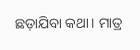ଛଡ଼ାଯିବା କଥା। ମାତ୍ର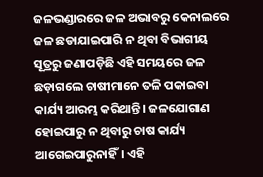ଜଳଭଣ୍ଡାରରେ ଜଳ ଅଭାବରୁ କେନାଲରେ ଜଳ ଛଡାଯାଇପାରି ନ ଥିବା ବିଭାଗୀୟ ସୂତ୍ରରୁ ଜଣାପଡ଼ିଛି ଏହି ସମୟରେ ଜଳ ଛଡ଼ାଗଲେ ଚାଷୀମାନେ ତଳି ପକାଇବା କାର୍ଯ୍ୟ ଆରମ୍ଭ କରିଥାନ୍ତି। ଜଳଯୋଗାଣ ହୋଇପାରୁ ନ ଥିବାରୁ ଚାଷ କାର୍ଯ୍ୟ ଆଗେଇପାରୁନାହିଁ। ଏହି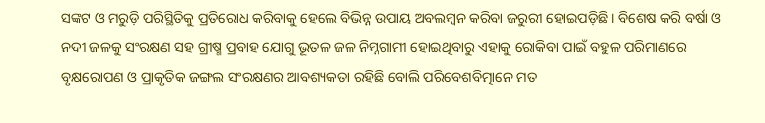ସଙ୍କଟ ଓ ମରୁଡ଼ି ପରିସ୍ଥିତିକୁ ପ୍ରତିରୋଧ କରିବାକୁ ହେଲେ ବିଭିନ୍ନ ଉପାୟ ଅବଲମ୍ବନ କରିବା ଜରୁରୀ ହୋଇପଡ଼ିଛି। ବିଶେଷ କରି ବର୍ଷା ଓ ନଦୀ ଜଳକୁ ସଂରକ୍ଷଣ ସହ ଗ୍ରୀଷ୍ମ ପ୍ରବାହ ଯୋଗୁ ଭୂତଳ ଜଳ ନିମ୍ନଗାମୀ ହୋଇଥିବାରୁ ଏହାକୁ ରୋକିବା ପାଇଁ ବହୁଳ ପରିମାଣରେ ବୃକ୍ଷରୋପଣ ଓ ପ୍ରାକୃତିକ ଜଙ୍ଗଲ ସଂରକ୍ଷଣର ଆବଶ୍ୟକତା ରହିଛି ବୋଲି ପରିବେଶବିତ୍ମାନେ ମତ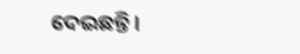ଦେଇଛନ୍ତି।